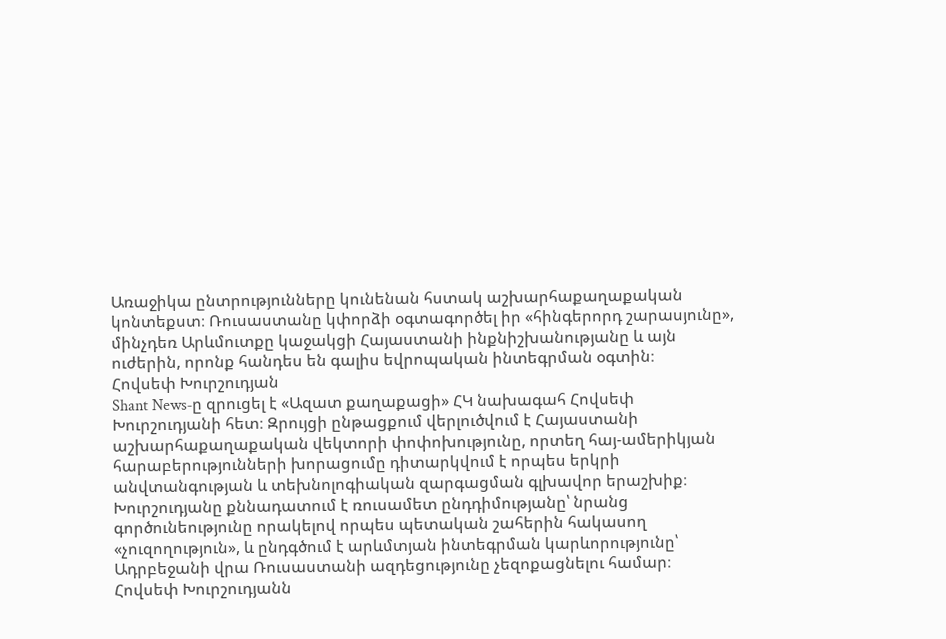Առաջիկա ընտրությունները կունենան հստակ աշխարհաքաղաքական կոնտեքստ։ Ռուսաստանը կփորձի օգտագործել իր «հինգերորդ շարասյունը», մինչդեռ Արևմուտքը կաջակցի Հայաստանի ինքնիշխանությանը և այն ուժերին, որոնք հանդես են գալիս եվրոպական ինտեգրման օգտին։
Հովսեփ Խուրշուդյան
Shant News‑ը զրուցել է «Ազատ քաղաքացի» ՀԿ նախագահ Հովսեփ Խուրշուդյանի հետ։ Զրույցի ընթացքում վերլուծվում է Հայաստանի աշխարհաքաղաքական վեկտորի փոփոխությունը, որտեղ հայ-ամերիկյան հարաբերությունների խորացումը դիտարկվում է որպես երկրի անվտանգության և տեխնոլոգիական զարգացման գլխավոր երաշխիք։ Խուրշուդյանը քննադատում է ռուսամետ ընդդիմությանը՝ նրանց գործունեությունը որակելով որպես պետական շահերին հակասող «չուզողություն», և ընդգծում է արևմտյան ինտեգրման կարևորությունը՝ Ադրբեջանի վրա Ռուսաստանի ազդեցությունը չեզոքացնելու համար։
Հովսեփ Խուրշուդյանն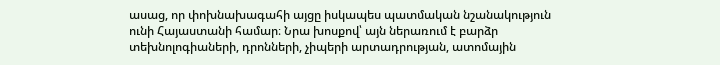ասաց, որ փոխնախագահի այցը իսկապես պատմական նշանակություն ունի Հայաստանի համար։ Նրա խոսքով՝ այն ներառում է բարձր տեխնոլոգիաների, դրոնների, չիպերի արտադրության, ատոմային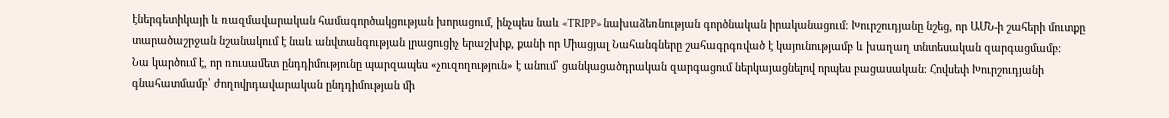էներգետիկայի և ռազմավարական համագործակցության խորացում, ինչպես նաև «TRIPP» նախաձեռնության գործնական իրականացում։ Խուրշուդյանը նշեց, որ ԱՄՆ‑ի շահերի մուտքը տարածաշրջան նշանակում է նաև անվտանգության լրացուցիչ երաշխիք, քանի որ Միացյալ Նահանգները շահագրգռված է կայունությամբ և խաղաղ տնտեսական զարգացմամբ։
Նա կարծում է, որ ռուսամետ ընդդիմությունը պարզապես «չուզողություն» է անում՝ ցանկացածդրական զարգացում ներկայացնելով որպես բացասական։ Հովսեփ Խուրշուդյանի գնահատմամբ՝ ժողովրդավարական ընդդիմության մի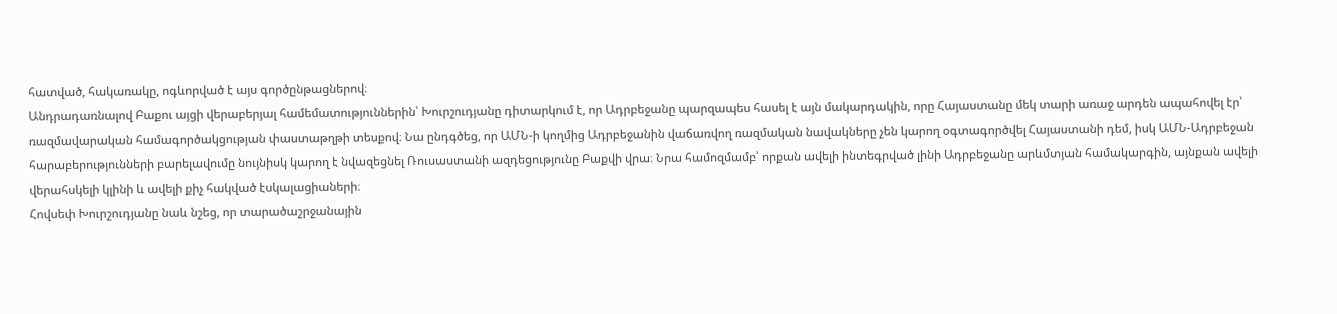հատված, հակառակը, ոգևորված է այս գործընթացներով։
Անդրադառնալով Բաքու այցի վերաբերյալ համեմատություններին՝ Խուրշուդյանը դիտարկում է, որ Ադրբեջանը պարզապես հասել է այն մակարդակին, որը Հայաստանը մեկ տարի առաջ արդեն ապահովել էր՝ ռազմավարական համագործակցության փաստաթղթի տեսքով։ Նա ընդգծեց, որ ԱՄՆ‑ի կողմից Ադրբեջանին վաճառվող ռազմական նավակները չեն կարող օգտագործվել Հայաստանի դեմ, իսկ ԱՄՆ-Ադրբեջան հարաբերությունների բարելավումը նույնիսկ կարող է նվազեցնել Ռուսաստանի ազդեցությունը Բաքվի վրա։ Նրա համոզմամբ՝ որքան ավելի ինտեգրված լինի Ադրբեջանը արևմտյան համակարգին, այնքան ավելի վերահսկելի կլինի և ավելի քիչ հակված էսկալացիաների։
Հովսեփ Խուրշուդյանը նաև նշեց, որ տարածաշրջանային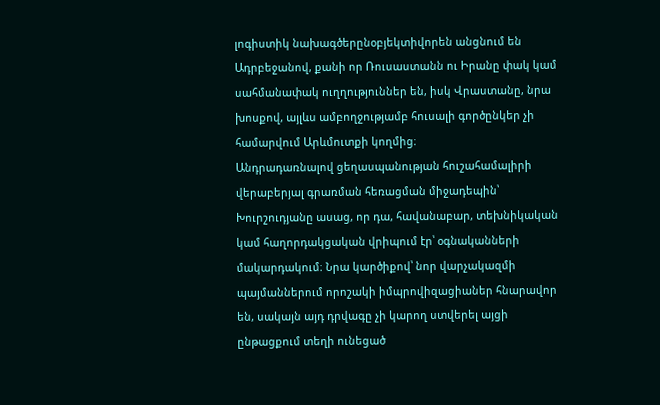լոգիստիկ նախագծերընօբյեկտիվորեն անցնում են Ադրբեջանով, քանի որ Ռուսաստանն ու Իրանը փակ կամ սահմանափակ ուղղություններ են, իսկ Վրաստանը, նրա խոսքով, այլևս ամբողջությամբ հուսալի գործընկեր չի համարվում Արևմուտքի կողմից։
Անդրադառնալով ցեղասպանության հուշահամալիրի վերաբերյալ գրառման հեռացման միջադեպին՝ Խուրշուդյանը ասաց, որ դա, հավանաբար, տեխնիկական կամ հաղորդակցական վրիպում էր՝ օգնականների մակարդակում։ Նրա կարծիքով՝ նոր վարչակազմի պայմաններում որոշակի իմպրովիզացիաներ հնարավոր են, սակայն այդ դրվագը չի կարող ստվերել այցի ընթացքում տեղի ունեցած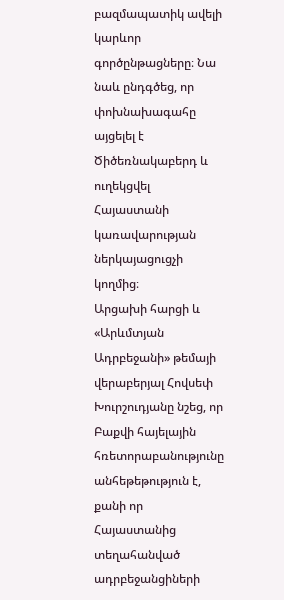բազմապատիկ ավելի կարևոր գործընթացները։ Նա նաև ընդգծեց, որ փոխնախագահը այցելել է Ծիծեռնակաբերդ և ուղեկցվել Հայաստանի կառավարության ներկայացուցչի կողմից։
Արցախի հարցի և «Արևմտյան Ադրբեջանի» թեմայի վերաբերյալ Հովսեփ Խուրշուդյանը նշեց, որ Բաքվի հայելային հռետորաբանությունը անհեթեթություն է, քանի որ Հայաստանից տեղահանված ադրբեջանցիների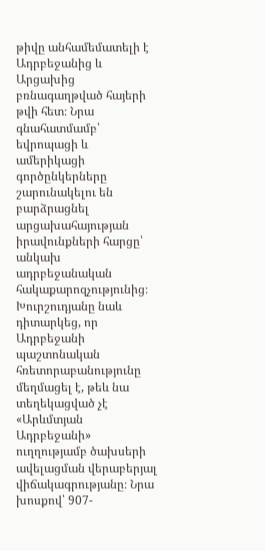թիվը անհամեմատելի է Ադրբեջանից և Արցախից բռնագաղթված հայերի թվի հետ։ Նրա գնահատմամբ՝ եվրոպացի և ամերիկացի գործընկերները շարունակելու են բարձրացնել արցախահայության իրավունքների հարցը՝ անկախ ադրբեջանական հակաքարոզչությունից։
Խուրշուդյանը նաև դիտարկեց, որ Ադրբեջանի պաշտոնական հռետորաբանությունը մեղմացել է, թեև նա տեղեկացված չէ «Արևմտյան Ադրբեջանի» ուղղությամբ ծախսերի ավելացման վերաբերյալ վիճակագրությանը։ Նրա խոսքով՝ 907-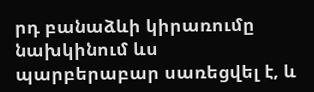րդ բանաձևի կիրառումը նախկինում ևս պարբերաբար սառեցվել է, և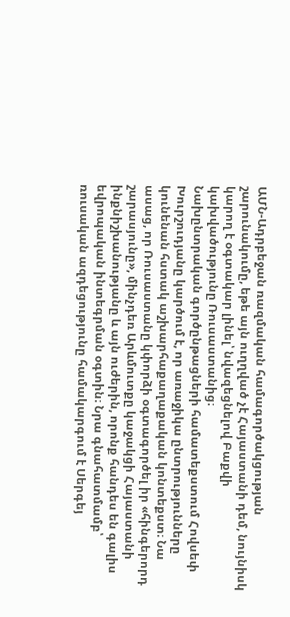ԱՄՆ-Ադրբեջան ռազմական համագործակցության շարունակումը, եթե այն ուղղված չէ Հայաստանի դեմ, նույնիսկ կարող է օգտակար լինել՝ նվազեցնելով Բաքվի կախվածությունը Ռուսաստանից։
Նախընտրական գործընթացների համատեքստում Հովսեփ Խուրշուդյանը կարծում է, որ առաջիկա ընտրությունները կունենան հստակ աշխարհաքաղաքական կոնտեքստ։ Նա ասաց, որ Ռուսաստանը կփորձի օգտագործել իր «հինգերորդ շարասյունը», մինչդեռ Արևմուտքը կաջակցի Հայաստանի ինքնիշխանությանը և այն ուժերին, որոնք հանդես են գալիս եվրոպական ինտեգրման օգտին։ Նրա գնահատմամբ՝ ռուսական ազդեցությունը համակարգում է Սերգեյ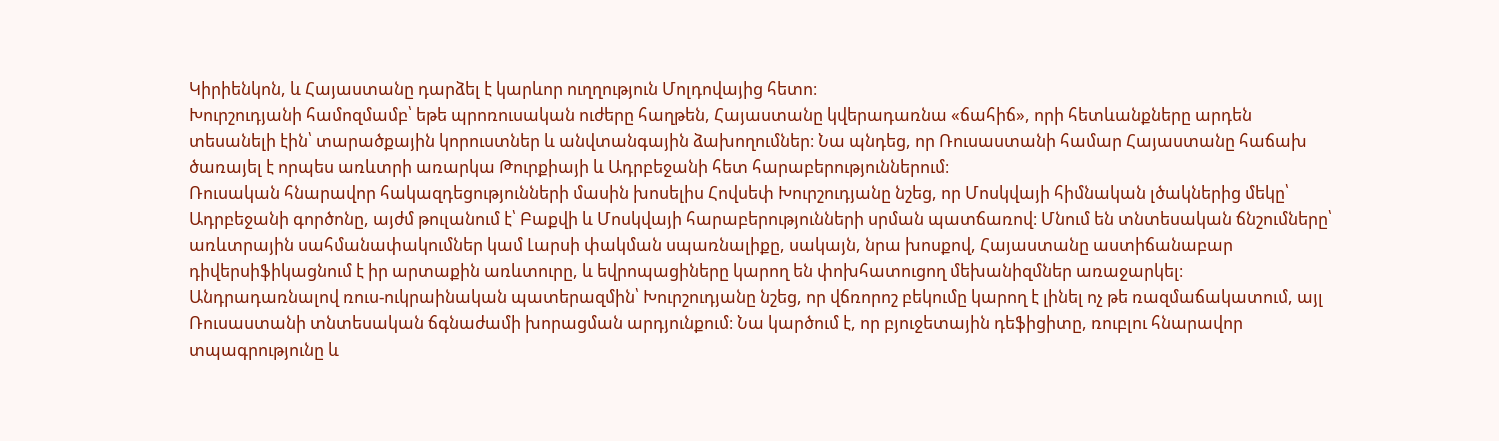Կիրիենկոն, և Հայաստանը դարձել է կարևոր ուղղություն Մոլդովայից հետո։
Խուրշուդյանի համոզմամբ՝ եթե պրոռուսական ուժերը հաղթեն, Հայաստանը կվերադառնա «ճահիճ», որի հետևանքները արդեն տեսանելի էին՝ տարածքային կորուստներ և անվտանգային ձախողումներ։ Նա պնդեց, որ Ռուսաստանի համար Հայաստանը հաճախ ծառայել է որպես առևտրի առարկա Թուրքիայի և Ադրբեջանի հետ հարաբերություններում։
Ռուսական հնարավոր հակազդեցությունների մասին խոսելիս Հովսեփ Խուրշուդյանը նշեց, որ Մոսկվայի հիմնական լծակներից մեկը՝ Ադրբեջանի գործոնը, այժմ թուլանում է՝ Բաքվի և Մոսկվայի հարաբերությունների սրման պատճառով։ Մնում են տնտեսական ճնշումները՝ առևտրային սահմանափակումներ կամ Լարսի փակման սպառնալիքը, սակայն, նրա խոսքով, Հայաստանը աստիճանաբար դիվերսիֆիկացնում է իր արտաքին առևտուրը, և եվրոպացիները կարող են փոխհատուցող մեխանիզմներ առաջարկել։
Անդրադառնալով ռուս-ուկրաինական պատերազմին՝ Խուրշուդյանը նշեց, որ վճռորոշ բեկումը կարող է լինել ոչ թե ռազմաճակատում, այլ Ռուսաստանի տնտեսական ճգնաժամի խորացման արդյունքում։ Նա կարծում է, որ բյուջետային դեֆիցիտը, ռուբլու հնարավոր տպագրությունը և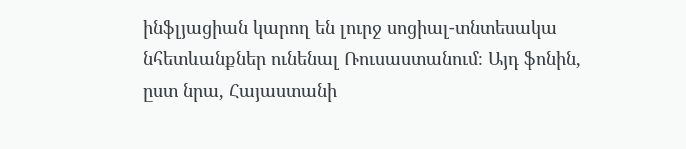ինֆլյացիան կարող են լուրջ սոցիալ-տնտեսակա նհետևանքներ ունենալ Ռուսաստանում։ Այդ ֆոնին, ըստ նրա, Հայաստանի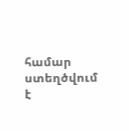համար ստեղծվում է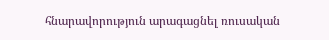հնարավորություն արագացնել ռուսական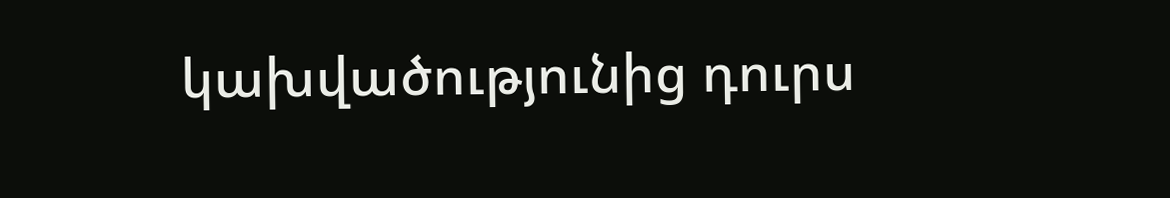կախվածությունից դուրս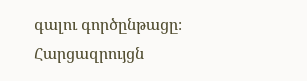գալու գործընթացը։
Հարցազրույցն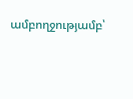ամբողջությամբ՝